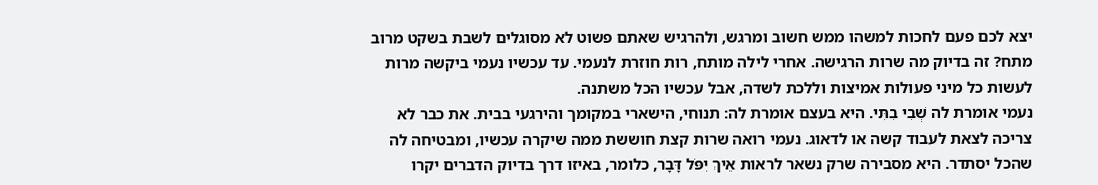יצא לכם פעם לחכות למשהו ממש חשוב ומרגש, ולהרגיש שאתם פשוט לא מסוגלים לשבת בשקט מרוב מתח? זה בדיוק מה שרות הרגישה. אחרי לילה מותח, רות חוזרת לנעמי. עד עכשיו נעמי ביקשה מרות לעשות כל מיני פעולות אמיצות וללכת לשדה, אבל עכשיו הכל משתנה.
נעמי אומרת לה שְׁבִי בִתִּי. היא בעצם אומרת לה: תנוחי, הישארי במקומך והירגעי בבית. את כבר לא צריכה לצאת לעבוד קשה או לדאוג. נעמי רואה שרות קצת חוששת ממה שיקרה עכשיו, ומבטיחה לה שהכל יסתדר. היא מסבירה שרק נשאר לראות אֵיךְ יִפֹּל דָּבָר, כלומר, באיזו דרך בדיוק הדברים יקרו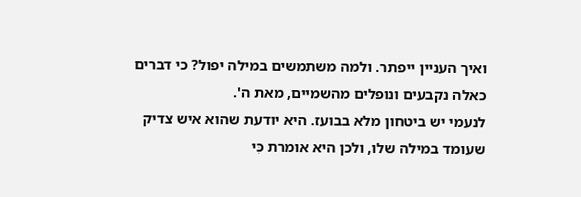ואיך העניין ייפתר. ולמה משתמשים במילה יפול? כי דברים כאלה נקבעים ונופלים מהשמיים, מאת ה'.
לנעמי יש ביטחון מלא בבועז. היא יודעת שהוא איש צדיק שעומד במילה שלו, ולכן היא אומרת כִּי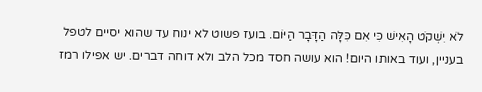לֹא יִשְׁקֹט הָאִישׁ כִּי אִם כִּלָּה הַדָּבָר הַיּוֹם. בועז פשוט לא ינוח עד שהוא יסיים לטפל בעניין, ועוד באותו היום! הוא עושה חסד מכל הלב ולא דוחה דברים. יש אפילו רמז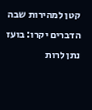קטן למהירות שבה הדברים יקרו: בועז נתן לרות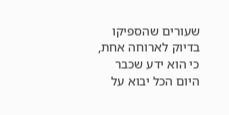שעורים שהספיקו בדיוק לארוחה אחת, כי הוא ידע שכבר היום הכל יבוא על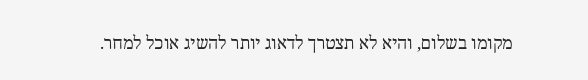מקומו בשלום, והיא לא תצטרך לדאוג יותר להשיג אוכל למחר.